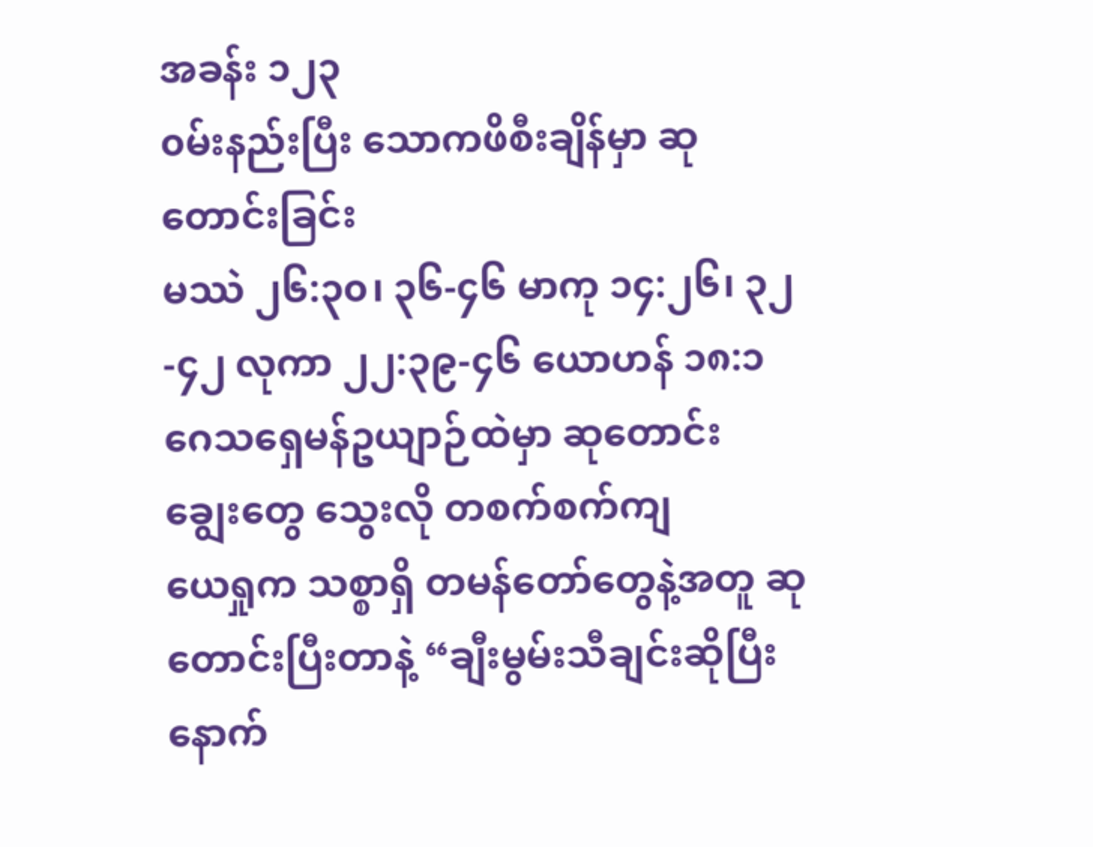အခန်း ၁၂၃
၀မ်းနည်းပြီး သောကဖိစီးချိန်မှာ ဆုတောင်းခြင်း
မဿဲ ၂၆:၃၀၊ ၃၆-၄၆ မာကု ၁၄:၂၆၊ ၃၂-၄၂ လုကာ ၂၂:၃၉-၄၆ ယောဟန် ၁၈:၁
ဂေသရှေမန်ဥယျာဉ်ထဲမှာ ဆုတောင်း
ချွေးတွေ သွေးလို တစက်စက်ကျ
ယေရှုက သစ္စာရှိ တမန်တော်တွေနဲ့အတူ ဆုတောင်းပြီးတာနဲ့ “ချီးမွမ်းသီချင်းဆိုပြီးနောက်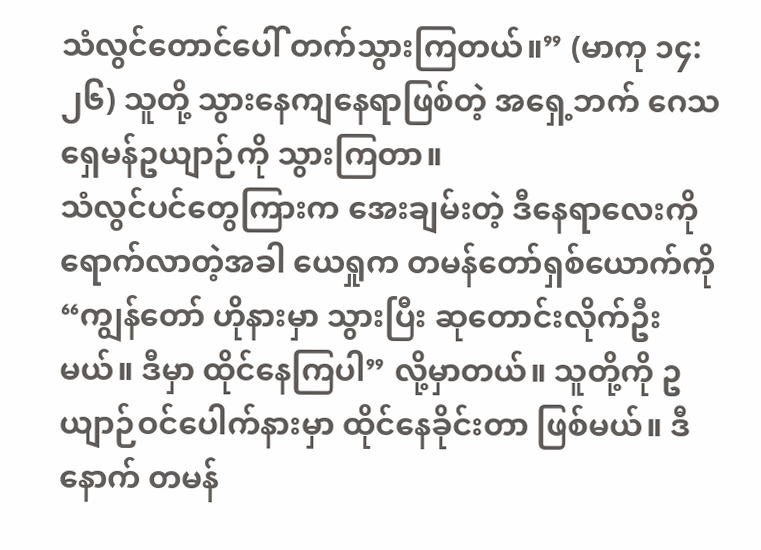သံလွင်တောင်ပေါ် တက်သွားကြတယ်။” (မာကု ၁၄:၂၆) သူတို့ သွားနေကျနေရာဖြစ်တဲ့ အရှေ့ဘက် ဂေသရှေမန်ဥယျာဉ်ကို သွားကြတာ။
သံလွင်ပင်တွေကြားက အေးချမ်းတဲ့ ဒီနေရာလေးကို ရောက်လာတဲ့အခါ ယေရှုက တမန်တော်ရှစ်ယောက်ကို “ကျွန်တော် ဟိုနားမှာ သွားပြီး ဆုတောင်းလိုက်ဦးမယ်။ ဒီမှာ ထိုင်နေကြပါ” လို့မှာတယ်။ သူတို့ကို ဥယျာဉ်ဝင်ပေါက်နားမှာ ထိုင်နေခိုင်းတာ ဖြစ်မယ်။ ဒီနောက် တမန်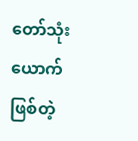တော်သုံးယောက်ဖြစ်တဲ့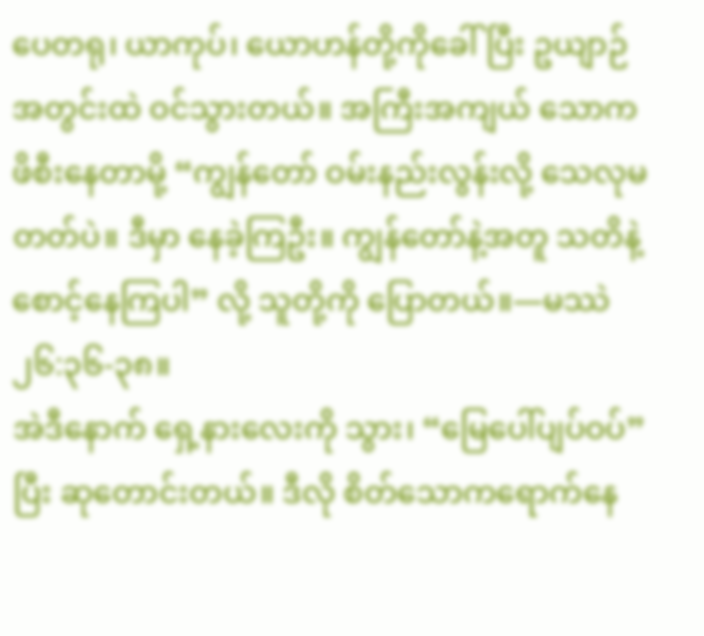ပေတရု၊ ယာကုပ်၊ ယောဟန်တို့ကိုခေါ်ပြီး ဥယျာဉ်အတွင်းထဲ ဝင်သွားတယ်။ အကြီးအကျယ် သောကဖိစီးနေတာမို့ “ကျွန်တော် ဝမ်းနည်းလွန်းလို့ သေလုမတတ်ပဲ။ ဒီမှာ နေခဲ့ကြဦး။ ကျွန်တော်နဲ့အတူ သတိနဲ့ စောင့်နေကြပါ” လို့ သူတို့ကို ပြောတယ်။—မဿဲ ၂၆:၃၆-၃၈။
အဲဒီနောက် ရှေ့နားလေးကို သွား၊ “မြေပေါ်ပျပ်ဝပ်” ပြီး ဆုတောင်းတယ်။ ဒီလို စိတ်သောကရောက်နေ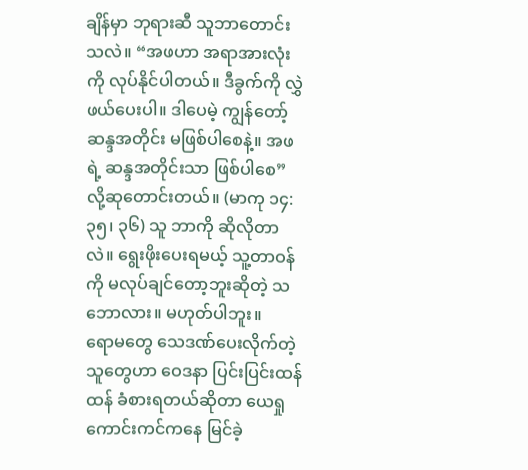ချိန်မှာ ဘုရားဆီ သူဘာတောင်းသလဲ။ “အဖဟာ အရာအားလုံးကို လုပ်နိုင်ပါတယ်။ ဒီခွက်ကို လွှဲဖယ်ပေးပါ။ ဒါပေမဲ့ ကျွန်တော့် ဆန္ဒအတိုင်း မဖြစ်ပါစေနဲ့။ အဖရဲ့ ဆန္ဒအတိုင်းသာ ဖြစ်ပါစေ” လို့ဆုတောင်းတယ်။ (မာကု ၁၄:၃၅၊ ၃၆) သူ ဘာကို ဆိုလိုတာလဲ။ ရွေးဖိုးပေးရမယ့် သူ့တာဝန်ကို မလုပ်ချင်တော့ဘူးဆိုတဲ့ သဘောလား။ မဟုတ်ပါဘူး။
ရောမတွေ သေဒဏ်ပေးလိုက်တဲ့ သူတွေဟာ ဝေဒနာ ပြင်းပြင်းထန်ထန် ခံစားရတယ်ဆိုတာ ယေရှု ကောင်းကင်ကနေ မြင်ခဲ့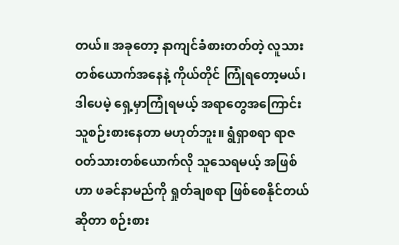တယ်။ အခုတော့ နာကျင်ခံစားတတ်တဲ့ လူသားတစ်ယောက်အနေနဲ့ ကိုယ်တိုင် ကြုံရတော့မယ်၊ ဒါပေမဲ့ ရှေ့မှာကြုံရမယ့် အရာတွေအကြောင်း သူစဉ်းစားနေတာ မဟုတ်ဘူး။ ရွံရှာစရာ ရာဇဝတ်သားတစ်ယောက်လို သူသေရမယ့် အဖြစ်ဟာ ဖခင်နာမည်ကို ရှုတ်ချစရာ ဖြစ်စေနိုင်တယ်ဆိုတာ စဉ်းစား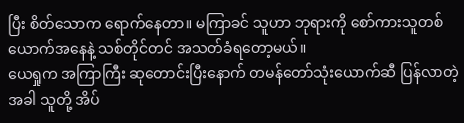ပြီး စိတ်သောက ရောက်နေတာ။ မကြာခင် သူဟာ ဘုရားကို စော်ကားသူတစ်ယောက်အနေနဲ့ သစ်တိုင်တင် အသတ်ခံရတော့မယ်။
ယေရှုက အကြာကြီး ဆုတောင်းပြီးနောက် တမန်တော်သုံးယောက်ဆီ ပြန်လာတဲ့အခါ သူတို့ အိပ်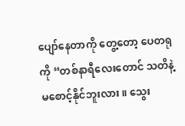ပျော်နေတာကို တွေ့တော့ ပေတရုကို “တစ်နာရီလေးတောင် သတိနဲ့ မစောင့်နိုင်ဘူးလား။ သွေး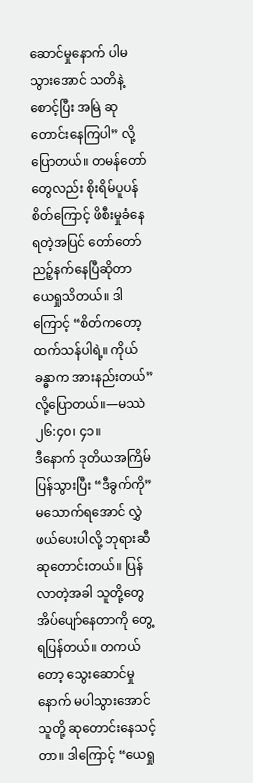ဆောင်မှုနောက် ပါမသွားအောင် သတိနဲ့စောင့်ပြီး အမြဲ ဆုတောင်းနေကြပါ” လို့ပြောတယ်။ တမန်တော်တွေလည်း စိုးရိမ်ပူပန်စိတ်ကြောင့် ဖိစီးမှုခံနေရတဲ့အပြင် တော်တော် ညဉ့်နက်နေပြီဆိုတာ ယေရှုသိတယ်။ ဒါကြောင့် “စိတ်ကတော့ ထက်သန်ပါရဲ့။ ကိုယ်ခန္ဓာက အားနည်းတယ်” လို့ပြောတယ်။—မဿဲ ၂၆:၄၀၊ ၄၁။
ဒီနောက် ဒုတိယအကြိမ် ပြန်သွားပြီး “ဒီခွက်ကို” မသောက်ရအောင် လွှဲဖယ်ပေးပါလို့ ဘုရားဆီ ဆုတောင်းတယ်။ ပြန်လာတဲ့အခါ သူတို့တွေ အိပ်ပျော်နေတာကို တွေ့ရပြန်တယ်။ တကယ်တော့ သွေးဆောင်မှုနောက် မပါသွားအောင် သူတို့ ဆုတောင်းနေသင့်တာ။ ဒါကြောင့် “ယေရှု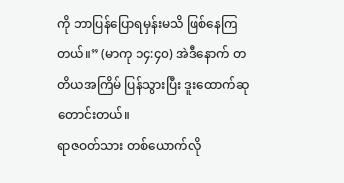ကို ဘာပြန်ပြောရမှန်းမသိ ဖြစ်နေကြတယ်။” (မာကု ၁၄:၄၀) အဲဒီနောက် တတိယအကြိမ် ပြန်သွားပြီး ဒူးထောက်ဆုတောင်းတယ်။
ရာဇဝတ်သား တစ်ယောက်လို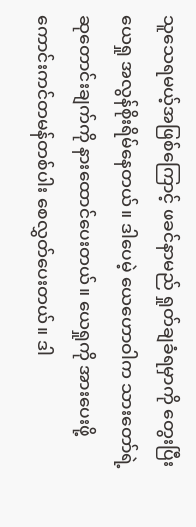သူသေရမယ့်အဖြစ်ကြောင့် ဖခင်နာမည် ရှုတ်ချခံရမှာကို တွေးပြီး ယေရှု အလွန်စိုးရိမ်နေတယ်။ ဒါပေမဲ့ ယေဟောဝါက သားတော်ရဲ့ ဆုတောင်းချက်ကို နားထောင်ပေးတယ်။ ယေရှုကို အားပေးဖို့ ကောင်းကင်တမန်တစ်ပါး စေလွှတ်ပေးတယ်။ ဒါ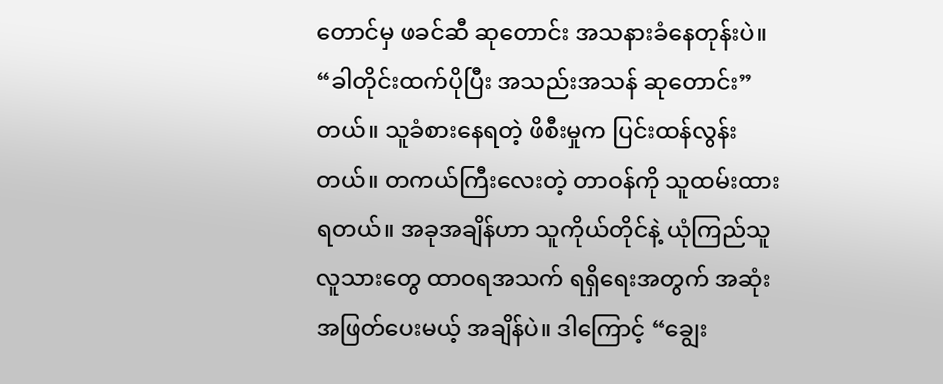တောင်မှ ဖခင်ဆီ ဆုတောင်း အသနားခံနေတုန်းပဲ။ “ခါတိုင်းထက်ပိုပြီး အသည်းအသန် ဆုတောင်း” တယ်။ သူခံစားနေရတဲ့ ဖိစီးမှုက ပြင်းထန်လွန်းတယ်။ တကယ်ကြီးလေးတဲ့ တာဝန်ကို သူထမ်းထားရတယ်။ အခုအချိန်ဟာ သူကိုယ်တိုင်နဲ့ ယုံကြည်သူ လူသားတွေ ထာဝရအသက် ရရှိရေးအတွက် အဆုံးအဖြတ်ပေးမယ့် အချိန်ပဲ။ ဒါကြောင့် “ချွေး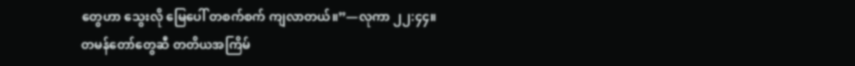တွေဟာ သွေးလို မြေပေါ် တစက်စက် ကျလာတယ်။”—လုကာ ၂၂:၄၄။
တမန်တော်တွေဆီ တတိယအကြိမ်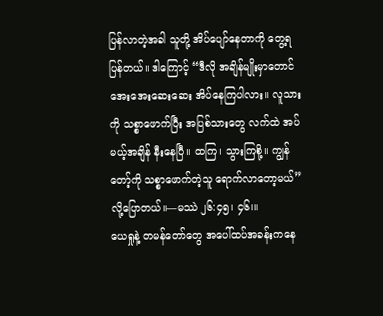ပြန်လာတဲ့အခါ သူတို့ အိပ်ပျော်နေတာကို တွေ့ရပြန်တယ်။ ဒါကြောင့် “ဒီလို အချိန်မျိုးမှာတောင် အေးအေးဆေးဆေး အိပ်နေကြပါလား။ လူသားကို သစ္စာဖောက်ပြီး အပြစ်သားတွေ လက်ထဲ အပ်မယ့်အချိန် နီးနေပြီ။ ထကြ၊ သွားကြစို့။ ကျွန်တော့်ကို သစ္စာဖောက်တဲ့သူ ရောက်လာတော့မယ်” လို့ပြောတယ်။—မဿဲ ၂၆:၄၅၊ ၄၆၊။
ယေရှုနဲ့ တမန်တော်တွေ အပေါ်ထပ်အခန်းကနေ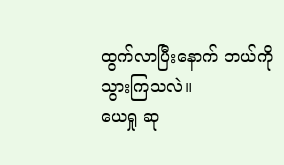ထွက်လာပြီးနောက် ဘယ်ကို သွားကြသလဲ။
ယေရှု ဆု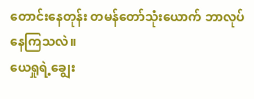တောင်းနေတုန်း တမန်တော်သုံးယောက် ဘာလုပ်နေကြသလဲ။
ယေရှုရဲ့ချွေး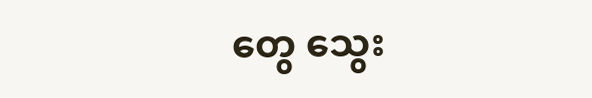တွေ သွေး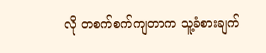လို တစက်စက်ကျတာက သူ့ခံစားချက်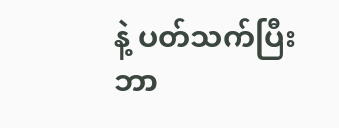နဲ့ ပတ်သက်ပြီး ဘာ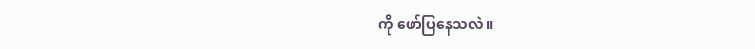ကို ဖော်ပြနေသလဲ။